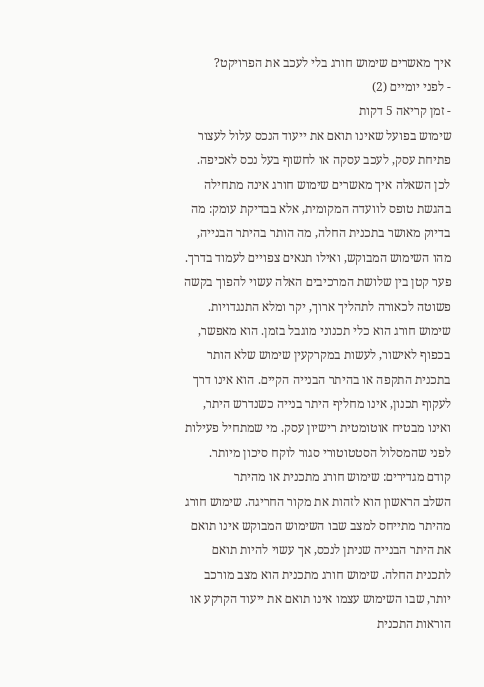איך מאשרים שימוש חורג בלי לעכב את הפרויקט?
- לפני יומיים (2)
- זמן קריאה 5 דקות
שימוש בפועל שאינו תואם את ייעוד הנכס עלול לעצור פתיחת עסק, לעכב עסקה או לחשוף בעל נכס לאכיפה. לכן השאלה איך מאשרים שימוש חורג אינה מתחילה בהגשת טופס לוועדה המקומית, אלא בבדיקת עומק: מה בדיוק מאושר בתכנית החלה, מה הותר בהיתר הבנייה, מהו השימוש המבוקש, ואילו תנאים צפויים לעמוד בדרך. פער קטן בין שלושת המרכיבים האלה עשוי להפוך בקשה פשוטה לכאורה לתהליך ארוך, יקר ומלא התנגדויות.
שימוש חורג הוא כלי תכנוני מוגבל בזמן. הוא מאפשר, בכפוף לאישור, לעשות במקרקעין שימוש שלא הותר בתכנית התקפה או בהיתר הבנייה הקיים. הוא אינו דרך לעקוף תכנון, אינו מחליף היתר בנייה כשנדרש היתר, ואינו מבטיח אוטומטית רישיון עסק. מי שמתחיל פעילות לפני שהמסלול הסטטוטורי סגור לוקח סיכון מיותר.
קודם מגדירים: שימוש חורג מתכנית או מהיתר
השלב הראשון הוא לזהות את מקור החריגה. שימוש חורג מהיתר מתייחס למצב שבו השימוש המבוקש אינו תואם את היתר הבנייה שניתן לנכס, אך עשוי להיות תואם לתכנית החלה. שימוש חורג מתכנית הוא מצב מורכב יותר, שבו השימוש עצמו אינו תואם את ייעוד הקרקע או הוראות התכנית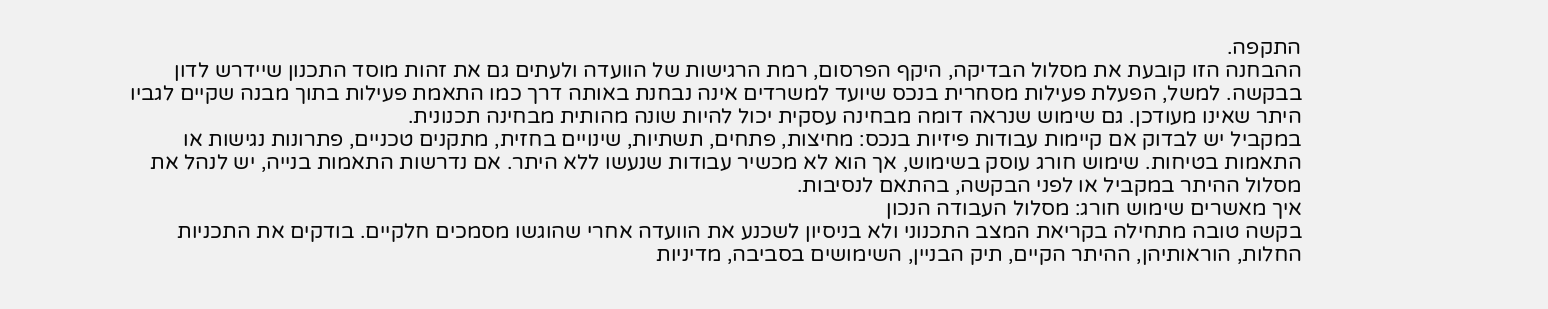התקפה.
ההבחנה הזו קובעת את מסלול הבדיקה, היקף הפרסום, רמת הרגישות של הוועדה ולעתים גם את זהות מוסד התכנון שיידרש לדון בבקשה. למשל, הפעלת פעילות מסחרית בנכס שיועד למשרדים אינה נבחנת באותה דרך כמו התאמת פעילות בתוך מבנה שקיים לגביו היתר שאינו מעודכן. גם שימוש שנראה דומה מבחינה עסקית יכול להיות שונה מהותית מבחינה תכנונית.
במקביל יש לבדוק אם קיימות עבודות פיזיות בנכס: מחיצות, פתחים, תשתיות, שינויים בחזית, מתקנים טכניים, פתרונות נגישות או התאמות בטיחות. שימוש חורג עוסק בשימוש, אך הוא לא מכשיר עבודות שנעשו ללא היתר. אם נדרשות התאמות בנייה, יש לנהל את מסלול ההיתר במקביל או לפני הבקשה, בהתאם לנסיבות.
איך מאשרים שימוש חורג: מסלול העבודה הנכון
בקשה טובה מתחילה בקריאת המצב התכנוני ולא בניסיון לשכנע את הוועדה אחרי שהוגשו מסמכים חלקיים. בודקים את התכניות החלות, הוראותיהן, ההיתר הקיים, תיק הבניין, השימושים בסביבה, מדיניות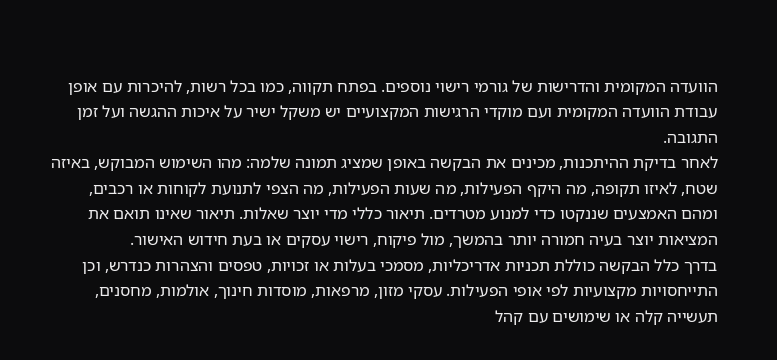הוועדה המקומית והדרישות של גורמי רישוי נוספים. בפתח תקווה, כמו בכל רשות, להיכרות עם אופן עבודת הוועדה המקומית ועם מוקדי הרגישות המקצועיים יש משקל ישיר על איכות ההגשה ועל זמן התגובה.
לאחר בדיקת ההיתכנות, מכינים את הבקשה באופן שמציג תמונה שלמה: מהו השימוש המבוקש, באיזה שטח, לאיזו תקופה, מה היקף הפעילות, מה שעות הפעילות, מה הצפי לתנועת לקוחות או רכבים, ומהם האמצעים שננקטו כדי למנוע מטרדים. תיאור כללי מדי יוצר שאלות. תיאור שאינו תואם את המציאות יוצר בעיה חמורה יותר בהמשך, מול פיקוח, רישוי עסקים או בעת חידוש האישור.
בדרך כלל הבקשה כוללת תכניות אדריכליות, מסמכי בעלות או זכויות, טפסים והצהרות כנדרש, וכן התייחסויות מקצועיות לפי אופי הפעילות. עסקי מזון, מרפאות, מוסדות חינוך, אולמות, מחסנים, תעשייה קלה או שימושים עם קהל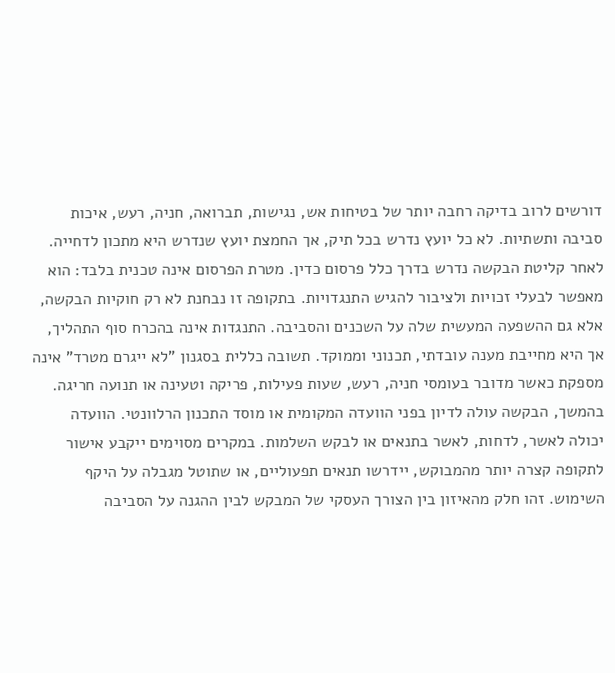דורשים לרוב בדיקה רחבה יותר של בטיחות אש, נגישות, תברואה, חניה, רעש, איכות סביבה ותשתיות. לא כל יועץ נדרש בכל תיק, אך החמצת יועץ שנדרש היא מתכון לדחייה.
לאחר קליטת הבקשה נדרש בדרך כלל פרסום כדין. מטרת הפרסום אינה טכנית בלבד: הוא מאפשר לבעלי זכויות ולציבור להגיש התנגדויות. בתקופה זו נבחנת לא רק חוקיות הבקשה, אלא גם ההשפעה המעשית שלה על השכנים והסביבה. התנגדות אינה בהכרח סוף התהליך, אך היא מחייבת מענה עובדתי, תכנוני וממוקד. תשובה כללית בסגנון "לא ייגרם מטרד" אינה מספקת כאשר מדובר בעומסי חניה, רעש, שעות פעילות, פריקה וטעינה או תנועה חריגה.
בהמשך, הבקשה עולה לדיון בפני הוועדה המקומית או מוסד התכנון הרלוונטי. הוועדה יכולה לאשר, לדחות, לאשר בתנאים או לבקש השלמות. במקרים מסוימים ייקבע אישור לתקופה קצרה יותר מהמבוקש, יידרשו תנאים תפעוליים, או שתוטל מגבלה על היקף השימוש. זהו חלק מהאיזון בין הצורך העסקי של המבקש לבין ההגנה על הסביבה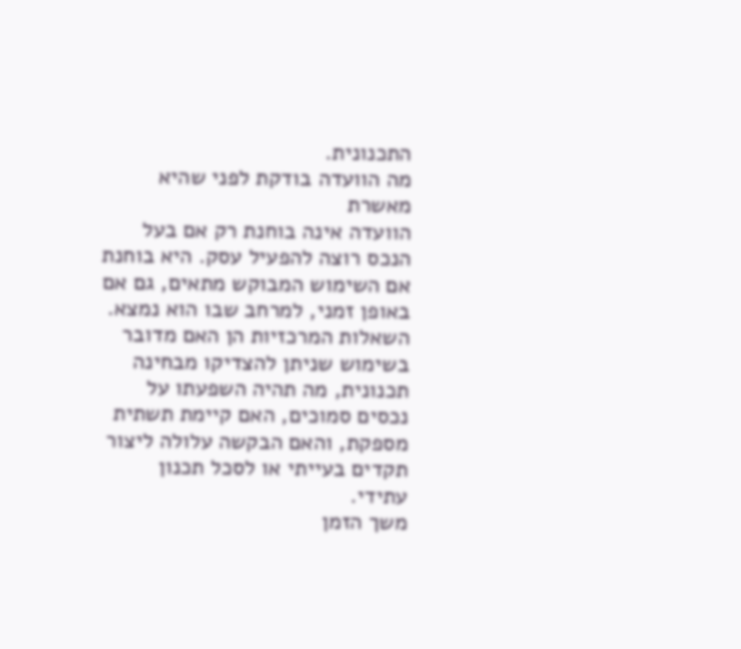התכנונית.
מה הוועדה בודקת לפני שהיא מאשרת
הוועדה אינה בוחנת רק אם בעל הנכס רוצה להפעיל עסק. היא בוחנת אם השימוש המבוקש מתאים, גם אם באופן זמני, למרחב שבו הוא נמצא. השאלות המרכזיות הן האם מדובר בשימוש שניתן להצדיקו מבחינה תכנונית, מה תהיה השפעתו על נכסים סמוכים, האם קיימת תשתית מספקת, והאם הבקשה עלולה ליצור תקדים בעייתי או לסכל תכנון עתידי.
משך הזמן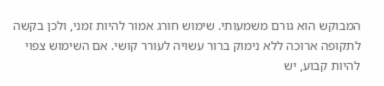המבוקש הוא גורם משמעותי. שימוש חורג אמור להיות זמני, ולכן בקשה לתקופה ארוכה ללא נימוק ברור עשויה לעורר קושי. אם השימוש צפוי להיות קבוע, יש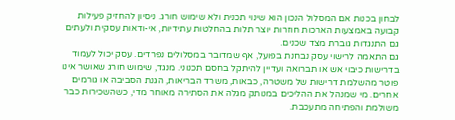לבחון בכנות אם המסלול הנכון הוא שינוי תכנית ולא שימוש חורג. ניסיון להחזיק פעילות קבועה באמצעות הארכות חוזרות יוצר תלות בהחלטות עתידיות, אי-ודאות עסקית ולעתים גם התנגדות גוברת מצד שכנים.
גם התאמה לרישוי עסק נבחנת בפועל, אף שמדובר במסלולים נפרדים. עסק יכול לעמוד בדרישות כיבוי אש או תברואה ועדיין להיתקל בחסם תכנוני. מנגד, שימוש חורג שאושר אינו פוטר מהשלמת דרישות של משטרה, כבאות, משרד הבריאות, הגנת הסביבה או גורמים אחרים. מי שמנהל את ההליכים במנותק מגלה את הסתירה מאוחר מדי, כשהשכירות כבר משולמת והפתיחה מתעכבת.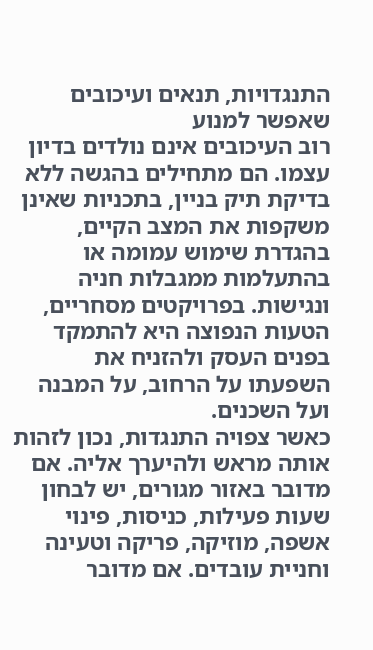התנגדויות, תנאים ועיכובים שאפשר למנוע
רוב העיכובים אינם נולדים בדיון עצמו. הם מתחילים בהגשה ללא בדיקת תיק בניין, בתכניות שאינן משקפות את המצב הקיים, בהגדרת שימוש עמומה או בהתעלמות ממגבלות חניה ונגישות. בפרויקטים מסחריים, הטעות הנפוצה היא להתמקד בפנים העסק ולהזניח את השפעתו על הרחוב, על המבנה ועל השכנים.
כאשר צפויה התנגדות, נכון לזהות אותה מראש ולהיערך אליה. אם מדובר באזור מגורים, יש לבחון שעות פעילות, כניסות, פינוי אשפה, מוזיקה, פריקה וטעינה וחניית עובדים. אם מדובר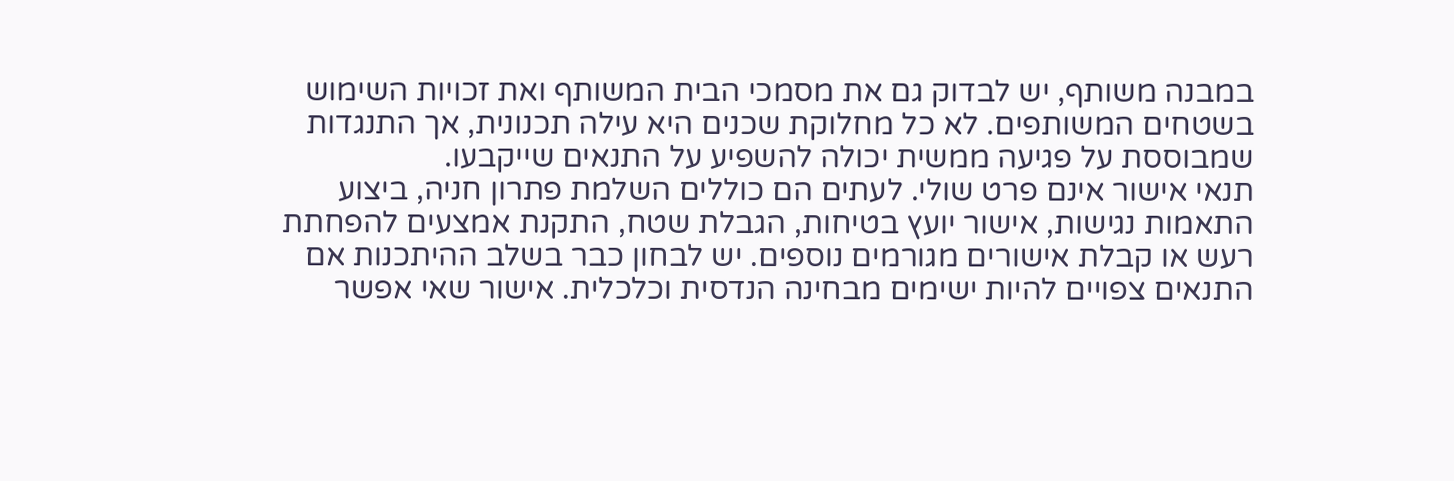במבנה משותף, יש לבדוק גם את מסמכי הבית המשותף ואת זכויות השימוש בשטחים המשותפים. לא כל מחלוקת שכנים היא עילה תכנונית, אך התנגדות שמבוססת על פגיעה ממשית יכולה להשפיע על התנאים שייקבעו.
תנאי אישור אינם פרט שולי. לעתים הם כוללים השלמת פתרון חניה, ביצוע התאמות נגישות, אישור יועץ בטיחות, הגבלת שטח, התקנת אמצעים להפחתת רעש או קבלת אישורים מגורמים נוספים. יש לבחון כבר בשלב ההיתכנות אם התנאים צפויים להיות ישימים מבחינה הנדסית וכלכלית. אישור שאי אפשר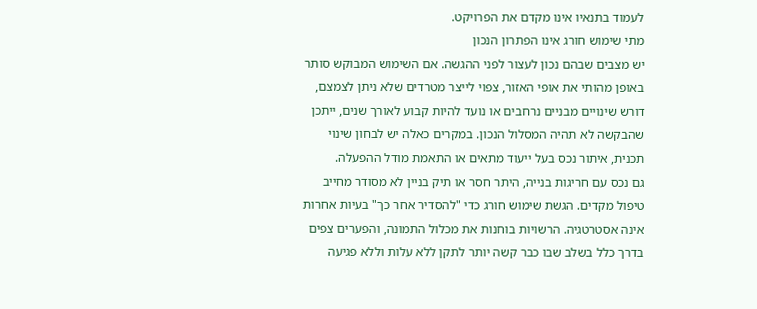לעמוד בתנאיו אינו מקדם את הפרויקט.
מתי שימוש חורג אינו הפתרון הנכון
יש מצבים שבהם נכון לעצור לפני ההגשה. אם השימוש המבוקש סותר באופן מהותי את אופי האזור, צפוי לייצר מטרדים שלא ניתן לצמצם, דורש שינויים מבניים נרחבים או נועד להיות קבוע לאורך שנים, ייתכן שהבקשה לא תהיה המסלול הנכון. במקרים כאלה יש לבחון שינוי תכנית, איתור נכס בעל ייעוד מתאים או התאמת מודל ההפעלה.
גם נכס עם חריגות בנייה, היתר חסר או תיק בניין לא מסודר מחייב טיפול מקדים. הגשת שימוש חורג כדי "להסדיר אחר כך" בעיות אחרות אינה אסטרטגיה. הרשויות בוחנות את מכלול התמונה, והפערים צפים בדרך כלל בשלב שבו כבר קשה יותר לתקן ללא עלות וללא פגיעה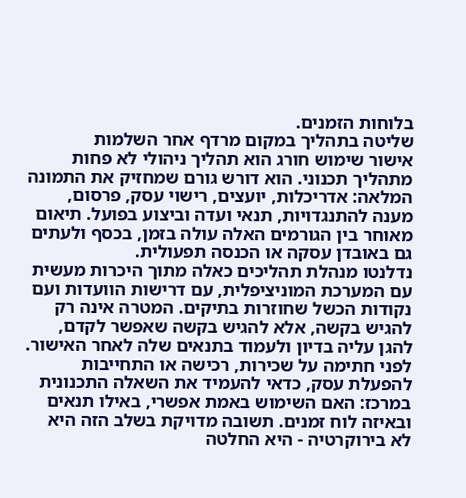בלוחות הזמנים.
שליטה בתהליך במקום מרדף אחר השלמות
אישור שימוש חורג הוא תהליך ניהולי לא פחות מתהליך תכנוני. הוא דורש גורם שמחזיק את התמונה המלאה: אדריכלות, יועצים, רישוי עסק, פרסום, מענה להתנגדויות, תנאי ועדה וביצוע בפועל. תיאום מאוחר בין הגורמים האלה עולה בזמן, בכסף ולעתים גם באובדן עסקה או הכנסה תפעולית.
נדלנטו מנהלת תהליכים כאלה מתוך היכרות מעשית עם המערכת המוניציפלית, עם דרישות הוועדות ועם נקודות הכשל שחוזרות בתיקים. המטרה אינה רק להגיש בקשה, אלא להגיש בקשה שאפשר לקדם, להגן עליה בדיון ולעמוד בתנאים שלה לאחר האישור.
לפני חתימה על שכירות, רכישה או התחייבות להפעלת עסק, כדאי להעמיד את השאלה התכנונית במרכז: האם השימוש באמת אפשרי, באילו תנאים ובאיזה לוח זמנים. תשובה מדויקת בשלב הזה היא לא בירוקרטיה - היא החלטה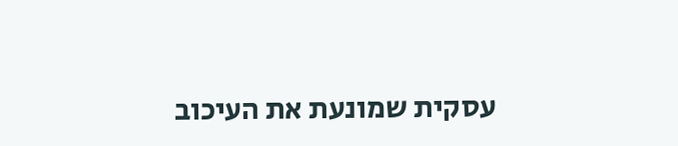עסקית שמונעת את העיכוב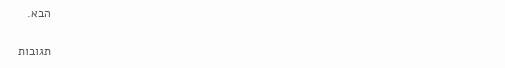הבא.

תגובות